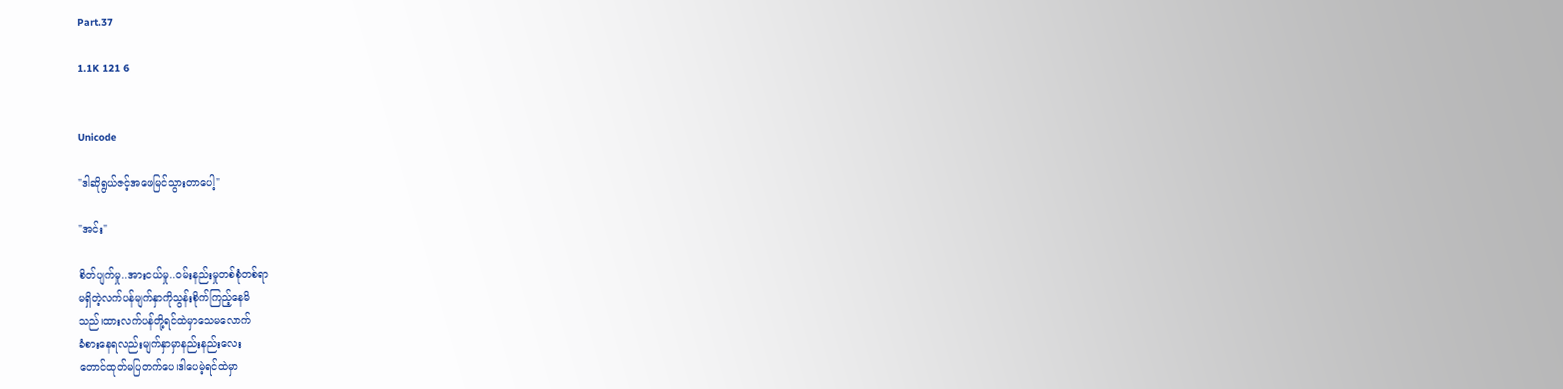Part.37

1.1K 121 6


Unicode

"ဒါဆိုရွယ်ဇင့်အဖေမြင်သွားတာပေါ့"

"အင်း"

စိတ်ပျက်မှု..အားငယ်မှု..ဝမ်းနည်းမှုတစ်စုံတစ်ရာ
မရှိတဲ့လက်ပန်မျက်နှာကိုသွန်းစိုက်ကြည့်နေမိ
သည်၊ထားလက်ပန်တို့ရင်ထဲမှာသေမလောက်
ခံစားနေရလည်းမျက်နှာမှာနည်းနည်း‌လေး
တောင်ထုတ်မပြတက်ပေ၊ဒါပေမဲ့ရင်ထဲမှာ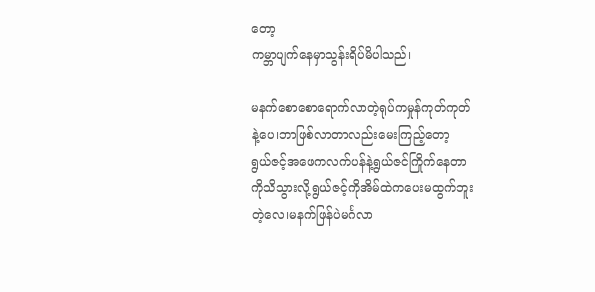တော့
ကမ္ဘာပျက်နေမှာသွန်းရိပ်မိပါသည်၊

မနက်စောစောရောက်လာတဲ့ရုပ်ကမှုန်ကုတ်ကုတ်
နဲ့ပေ၊ဘာဖြစ်လာတာလည်းမေးကြည့်တော့
ရွယ်ဇင့်အဖေကလက်ပန်နဲ့ရွယ်ဇင်ကြိုက်နေတာ
ကိုသိသွားလို့ရွယ်ဇင့်ကိုအိမ်ထဲကပေးမထွက်ဘူး
တဲ့လေ၊မနက်ဖြန်ပဲမင်္ဂလာ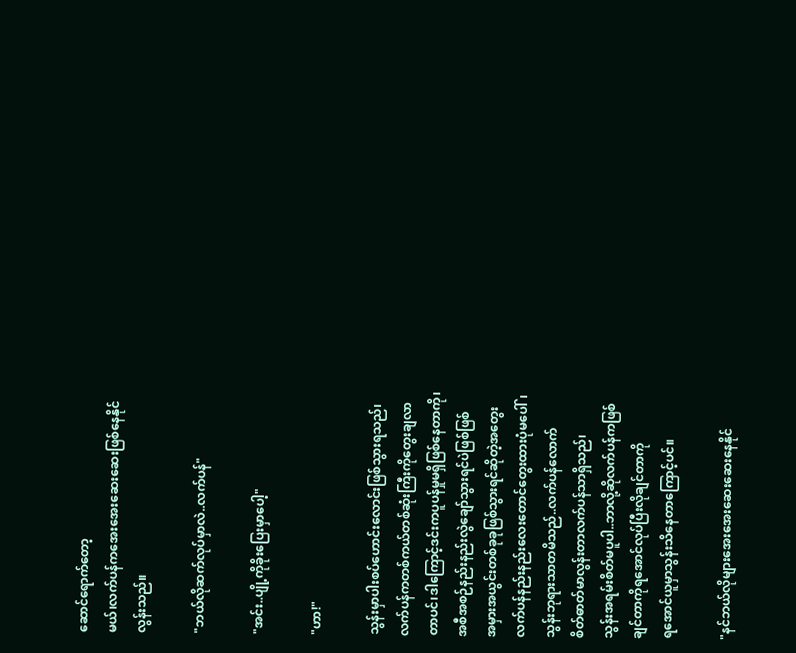ဆောင်ရောက်တော့
မယ်၊လက်ပန်ကအေးအေးဆေးဆေးဖြစ်နေနိုင်
လွန်းသည်။

"ဘယ်လိုဆက်လုပ်မှာလဲ..လက်ပန်"

"အင်း..ပျို့ကိုခိုးပြေးမှာပေါ့"

"ဟာ!"

သွန်းမှာပါးစပ်ဟောင်းလောင်းဖြစ်သွားရသည်၊
လက်ပန်ကတစ်ကယ်တစ်ဆုံးကြီးကိုတွေးချလာ
တာပင်၊ဒါကြောင့်ဒင်းကပူပန်မှုမရှိဖြစ်နေတာကို၊
အစီအစဉ်နည်းနည်းလွဲချော်သွားရင်ပဲဖြစ်ဖြစ်
အမှားအယွင်းတစ်ခုခုဖြစ်သွားရင်ဆိုတဲ့အတွေး
လက်ပန်နည်းနည်းလေးတောင်တွေးထားပုံမပေါ်၊
သွန်းဘုရားသာတမိသည်..လက်ပန်လောက်
စိတ်ဓာတ်မာလွန်းတာလက်ပန်သာရှိသည်၊
သွန်းအရမ်းစိတ်မပူပါ..ဘာလို့ဆိုလက်ပန်ကဖြစ်
ချင်တာကိုရအောင်လုပ်ပြီးလိုချင်တာကို
ရအောင်ယူမှာသွန်းသိနေတာကြောင့်‌ပင်။

"နင်ဘယ်လိုများအေးအေးဆေးဆေးနေနိုင်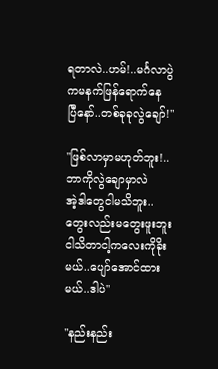ရတာလဲ..ဟမ်!..မင်္ဂလာပွဲကမနက်ဖြန်ရောက်နေ
ပြီနော်..တစ်ခုခုလွဲချော်!"

"ဖြစ်လာမှာမဟုတ်ဘူး!..ဘာကိုလွဲချောမှာလဲ
အဲ့ဒါတွေငါမသိဘူး..တွေးလည်းမတွေးဖူးဘူး
ငါသိတာငါ့ကလေးကိုခိုးမယ်..ပျော်အောင်ထား
မယ်..ဒါပဲ"

"နည်းနည်း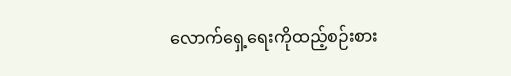လောက်ရှေ့ရေးကိုထည့်စဉ်းစား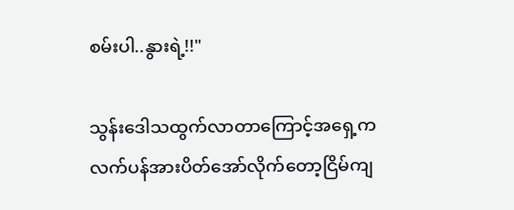စမ်းပါ..နွားရဲ့!!"

သွန်းဒေါသထွက်လာတာကြောင့်အရှေ့က
လက်ပန်အားပိတ်အော်လိုက်တော့ငြိမ်ကျ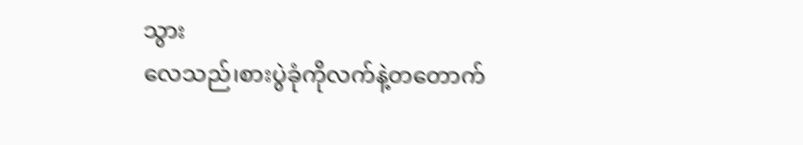သွား
လေသည်၊စားပွဲခုံကိုလက်နဲ့တတောက်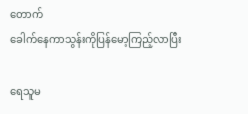တောက်
ခေါက်နေကာသွန်းကိုပြန်မော့ကြည့်လာပြီး

ရေသူမ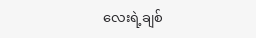လေးရဲ့ချစ်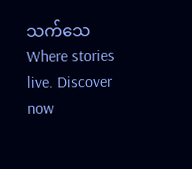သက်သေWhere stories live. Discover now